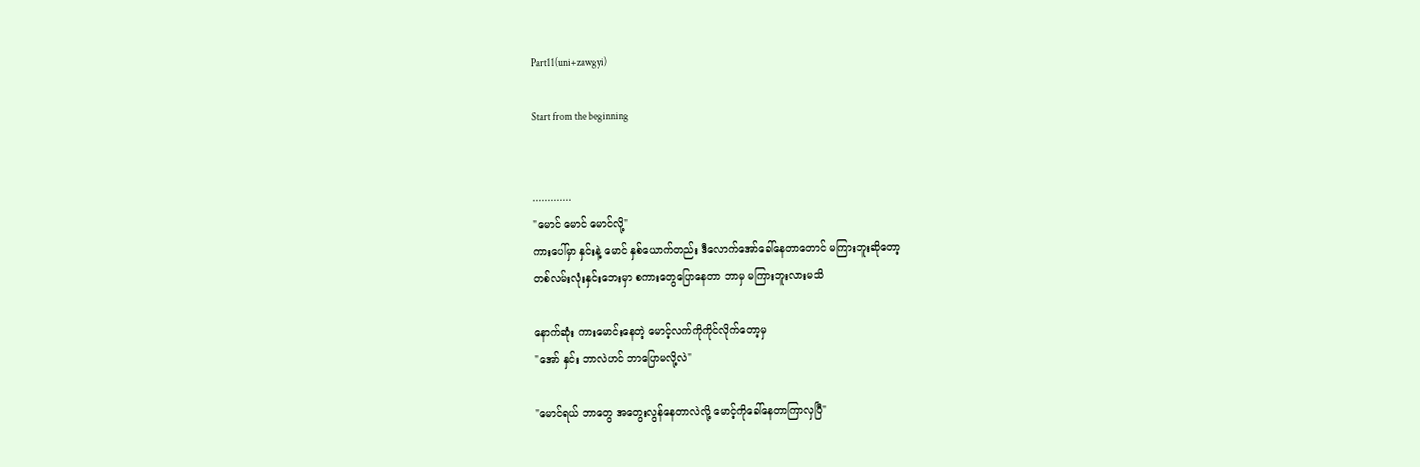Part11(uni+zawgyi)

Start from the beginning


.............
"မောင် မောင် မောင်လို့"
ကားပေါ်မှာ နှင်းနဲ့ မောင် နှစ်ယောက်တည်း ဒီလောက်အော်ခေါ်နေတာတောင် မကြားဘူးဆိုတော့
တစ်လမ်းလုံးနှင်းဘေးမှာ စကားတွေပြောနေတာ ဘာမှ မကြားဘူးလားမသိ

နောက်ဆုံး ကားမောင်းနေတဲ့ မောင့်လက်ကိုကိုင်လိုက်တော့မှ
"အော် နှင်း ဘာလဲဟင် ဘာပြောမလို့လဲ"

"မောင်ရယ် ဘာတွေ အတွေးလွန်နေတာလဲလို့ မောင့်ကိုခေါ်နေတာကြာလှပြီ"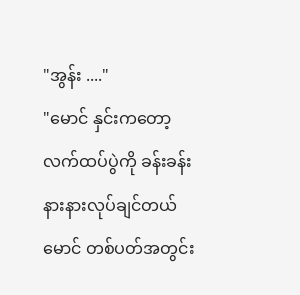"အွန်း ...."
"မောင် နှင်းကတော့ လက်ထပ်ပွဲကို ခန်းခန်းနားနားလုပ်ချင်တယ်မောင် တစ်ပတ်အတွင်း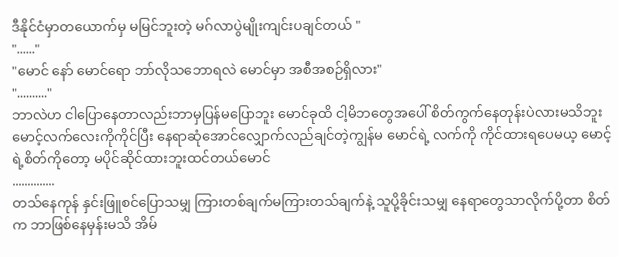ဒီနိုင်ငံမှာတယောက်မှ မမြင်ဘူးတဲ့ မဂ်လာပွဲမျိုးကျင်းပချင်တယ် "
"......"
"မောင် နော် မောင်ရော ဘာ်လိုသဘောရလဲ မောင်မှာ အစီအစဉ်ရှိလား"
".........."
ဘာလဲဟ ငါပြောနေတာလည်းဘာမှပြန်မပြောဘူး မောင်ခုထိ ငါ့မိဘတွေအပေါ် စိတ်ကွက်နေတုန်းပဲလားမသိဘူး
မောင့်လက်လေးကိုကိုင်ပြီး နေရာဆုံအောင်လျှောက်လည်ချင်တဲ့ကျွန်မ မောင်ရဲ့ လက်ကို ကိုင်ထားရပေမယ့ မောင့်ရဲ့စိတ်ကိုတော့ မပိုင်ဆိုင်ထားဘူးထင်တယ်မောင်
..............
တသ်နေကုန် နှင်းဖြူစင်ပြောသမျှ ကြားတစ်ချက်မကြားတသ်ချက်နဲ့ သူပို့ခိုင်းသမျှ နေရာတွေသာလိုက်ပို့တာ စိတ်က ဘာဖြစ်နေမှန်းမသိ အိမ်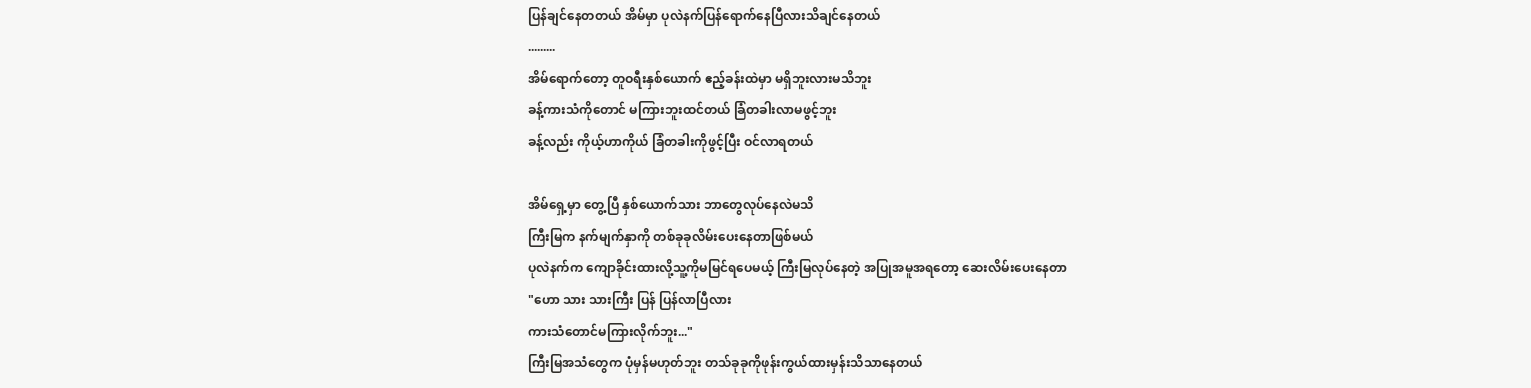ပြန်ချင်နေတတယ် အိမ်မှာ ပုလဲနက်ပြန်ရောက်နေပြီလားသိချင်နေတယ်
.........
အိမ်ရောက်တော့ တူဝရီးနှစ်ယောက် ဧည့်ခန်းထဲမှာ မရှိဘူးလားမသိဘူး
ခန့်ကားသံကိုတောင် မကြားဘူးထင်တယ် ခြံတခါးလာမဖွင့်ဘူး
ခန့်လည်း ကိုယ့်ဟာကိုယ် ခြံတခါးကိုဖွင့်ပြီး ဝင်လာရတယ်

အိမ်ရှေ့မှာ တွေ့ပြီ နှစ်ယောက်သား ဘာတွေလုပ်နေလဲမသိ
ကြီးမြက နက်မျက်နှာကို တစ်ခုခုလိမ်းပေးနေတာဖြစ်မယ်
ပုလဲနက်က ကျောခိုင်းထားလို့သူ့ကိုမမြင်ရပေမယ့် ကြီးမြလုပ်နေတဲ့ အပြုအမူအရတော့ ဆေးလိမ်းပေးနေတာ
"ဟော သား သားကြီး ပြန် ပြန်လာပြီလား
ကားသံတောင်မကြားလိုက်ဘူး..."
ကြီးမြအသံတွေက ပုံမှန်မဟုတ်ဘူး တသ်ခုခုကိုဖုန်းကွယ်ထားမှန်းသိသာနေတယ်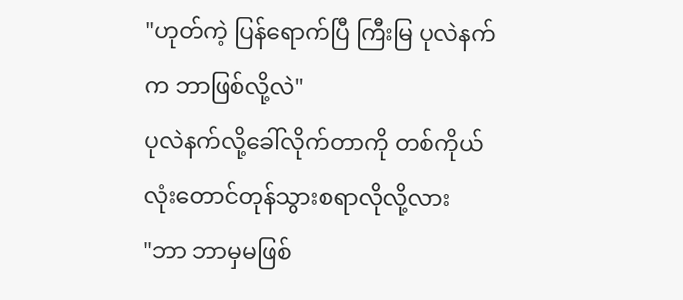"ဟုတ်ကဲ့ ပြန်ရောက်ပြီ ကြီးမြ ပုလဲနက်က ဘာဖြစ်လို့လဲ"
ပုလဲနက်လို့ခေါ်လိုက်တာကို တစ်ကိုယ်လုံးတောင်တုန်သွားစရာလိုလို့လား
"ဘာ ဘာမှမဖြစ်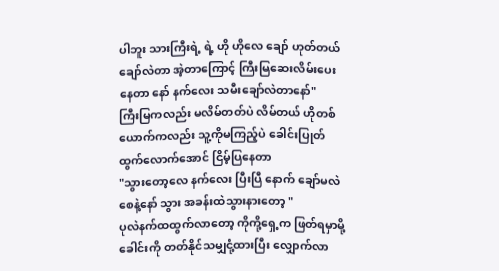ပါဘူး သားကြီးရဲ့ ရဲ့ ဟို ဟိုလေ ချော် ဟုတ်တယ် ချော်လဲတာ အဲ့တာကြောင့် ကြီးမြဆေးလိမ်းပေးနေတာ နော် နက်လေး သမီးချော်လဲတာနော်"
ကြီးမြကလည်း မလိမ်တတ်ပဲ လိမ်တယ် ဟိုတစ်ယောက်ကလည်း သူ့ကိုမကြည့်ပဲ ခေါင်းပြုတ်ထွက်လောက်အောင် ငြိမ့်ပြနေတာ
"သွားတော့လေ နက်လေး ပြီးပြီ နောက် ချော်မလဲစေနဲ့နော် သွား အခန်းထဲသွားနားတော့ "
ပုလဲနက်ထထွက်လာတော့ ကိုကို့ရှေ့က ဖြတ်ရမှာမို့ ခေါင်းကို တတ်နိုင်သမျှငုံ့ထားပြီး လျှောက်လာ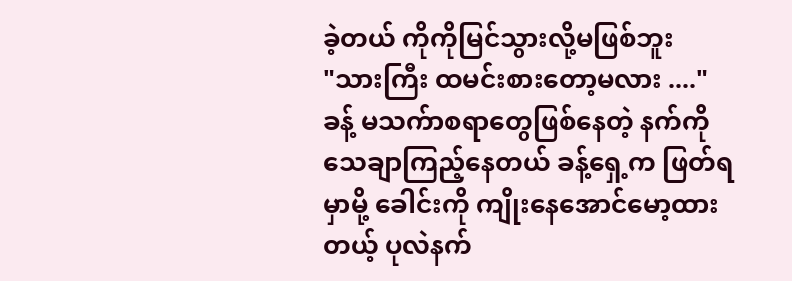ခဲ့တယ် ကိုကိုမြင်သွားလို့မဖြစ်ဘူး
"သားကြီး ထမင်းစားတော့မလား ...."
ခန့် မသက်ာစရာတွေဖြစ်နေတဲ့ နက်ကို သေချာကြည့်နေတယ် ခန့်ရှေ့က ဖြတ်ရမှာမို့ ခေါင်းကို ကျိုးနေအောင်မော့ထားတယ့် ပုလဲနက်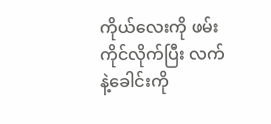ကိုယ်လေးကို ဖမ်းကိုင်လိုက်ပြီး လက်နဲ့ခေါင်းကို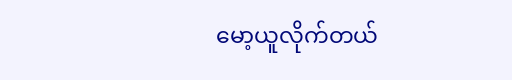မော့ယူလိုက်တယ်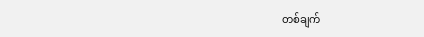တစ်ချက်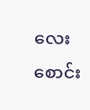လေး စောင်း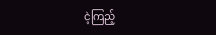ငဲ့ကြည့်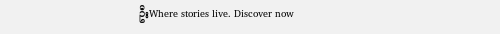ဦးWhere stories live. Discover now